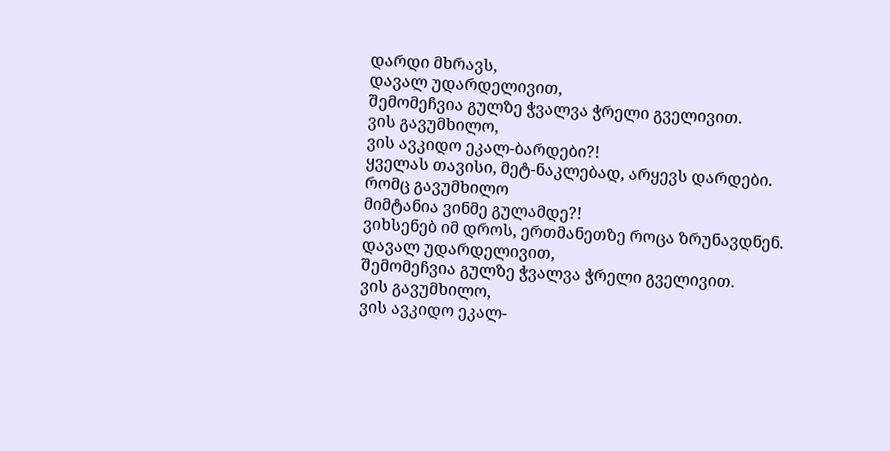დარდი მხრავს,
დავალ უდარდელივით,
შემომეჩვია გულზე ჭვალვა ჭრელი გველივით.
ვის გავუმხილო,
ვის ავკიდო ეკალ-ბარდები?!
ყველას თავისი, მეტ-ნაკლებად, არყევს დარდები.
რომც გავუმხილო
მიმტანია ვინმე გულამდე?!
ვიხსენებ იმ დროს, ერთმანეთზე როცა ზრუნავდნენ.
დავალ უდარდელივით,
შემომეჩვია გულზე ჭვალვა ჭრელი გველივით.
ვის გავუმხილო,
ვის ავკიდო ეკალ-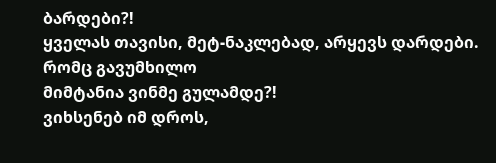ბარდები?!
ყველას თავისი, მეტ-ნაკლებად, არყევს დარდები.
რომც გავუმხილო
მიმტანია ვინმე გულამდე?!
ვიხსენებ იმ დროს,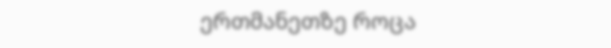ერთმანეთზე როცა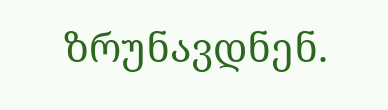ზრუნავდნენ.